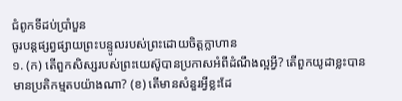ជំពូកទីដប់ប្រាំបួន
ចូរបន្តផ្សព្វផ្សាយព្រះបន្ទូលរបស់ព្រះដោយចិត្តក្លាហាន
១. (ក) តើពួកសិស្សរបស់ព្រះយេស៊ូបានប្រកាសអំពីដំណឹងល្អអ្វី? តើពួកយូដាខ្លះបានមានប្រតិកម្មតបយ៉ាងណា? (ខ) តើមានសំនួរអ្វីខ្លះដែ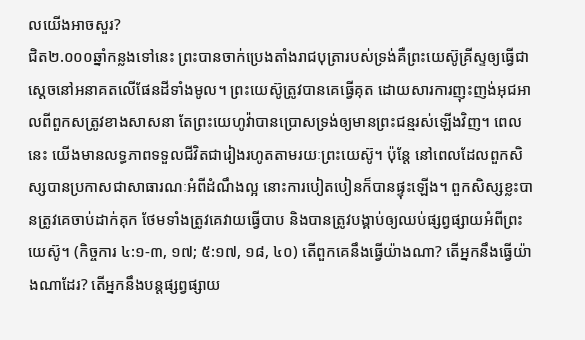លយើងអាចសួរ?
ជិត២.០០០ឆ្នាំកន្លងទៅនេះ ព្រះបានចាក់ប្រេងតាំងរាជបុត្រារបស់ទ្រង់គឺព្រះយេស៊ូគ្រីស្ទឲ្យធ្វើជាស្តេចនៅអនាគតលើផែនដីទាំងមូល។ ព្រះយេស៊ូត្រូវបានគេធ្វើគុត ដោយសារការញុះញង់អុជអាលពីពួកសត្រូវខាងសាសនា តែព្រះយេហូវ៉ាបានប្រោសទ្រង់ឲ្យមានព្រះជន្មរស់ឡើងវិញ។ ពេលនេះ យើងមានលទ្ធភាពទទួលជីវិតជារៀងរហូតតាមរយៈព្រះយេស៊ូ។ ប៉ុន្តែ នៅពេលដែលពួកសិស្សបានប្រកាសជាសាធារណៈអំពីដំណឹងល្អ នោះការបៀតបៀនក៏បានផ្ទុះឡើង។ ពួកសិស្សខ្លះបានត្រូវគេចាប់ដាក់គុក ថែមទាំងត្រូវគេវាយធ្វើបាប និងបានត្រូវបង្គាប់ឲ្យឈប់ផ្សព្វផ្សាយអំពីព្រះយេស៊ូ។ (កិច្ចការ ៤:១-៣, ១៧; ៥:១៧, ១៨, ៤០) តើពួកគេនឹងធ្វើយ៉ាងណា? តើអ្នកនឹងធ្វើយ៉ាងណាដែរ? តើអ្នកនឹងបន្តផ្សព្វផ្សាយ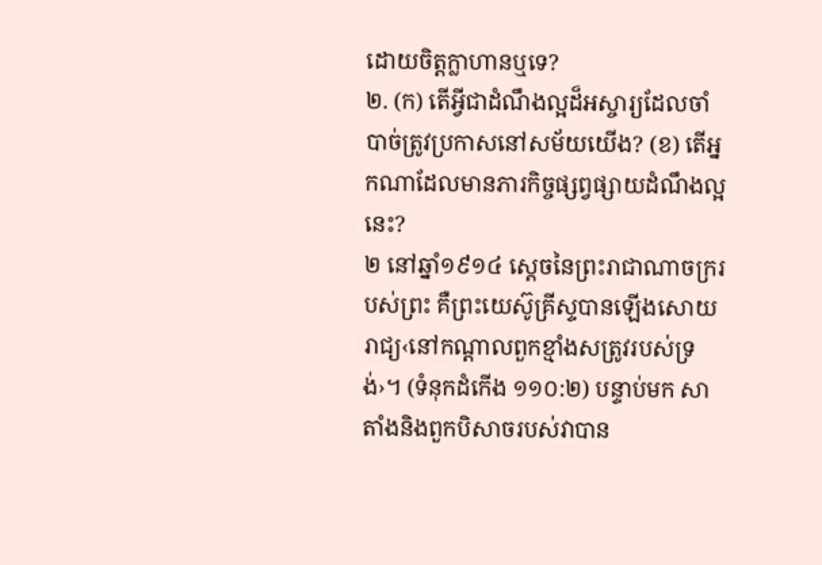ដោយចិត្តក្លាហានឬទេ?
២. (ក) តើអ្វីជាដំណឹងល្អដ៏អស្ចារ្យដែលចាំបាច់ត្រូវប្រកាសនៅសម័យយើង? (ខ) តើអ្នកណាដែលមានភារកិច្ចផ្សព្វផ្សាយដំណឹងល្អនេះ?
២ នៅឆ្នាំ១៩១៤ ស្តេចនៃព្រះរាជាណាចក្ររបស់ព្រះ គឺព្រះយេស៊ូគ្រីស្ទបានឡើងសោយរាជ្យ‹នៅកណ្ដាលពួកខ្មាំងសត្រូវរបស់ទ្រង់›។ (ទំនុកដំកើង ១១០:២) បន្ទាប់មក សាតាំងនិងពួកបិសាចរបស់វាបាន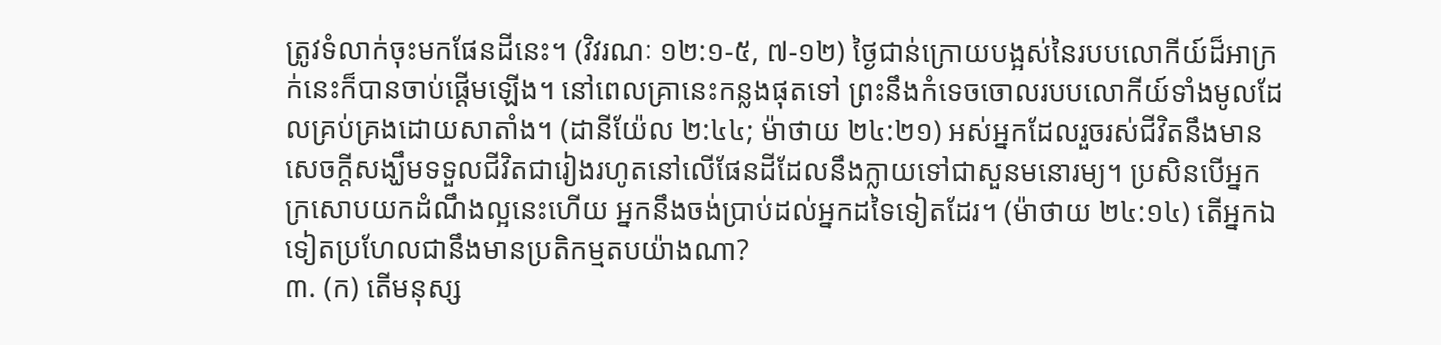ត្រូវទំលាក់ចុះមកផែនដីនេះ។ (វិវរណៈ ១២:១-៥, ៧-១២) ថ្ងៃជាន់ក្រោយបង្អស់នៃរបបលោកីយ៍ដ៏អាក្រក់នេះក៏បានចាប់ផ្ដើមឡើង។ នៅពេលគ្រានេះកន្លងផុតទៅ ព្រះនឹងកំទេចចោលរបបលោកីយ៍ទាំងមូលដែលគ្រប់គ្រងដោយសាតាំង។ (ដានីយ៉ែល ២:៤៤; ម៉ាថាយ ២៤:២១) អស់អ្នកដែលរួចរស់ជីវិតនឹងមានសេចក្ដីសង្ឃឹមទទួលជីវិតជារៀងរហូតនៅលើផែនដីដែលនឹងក្លាយទៅជាសួនមនោរម្យ។ ប្រសិនបើអ្នកក្រសោបយកដំណឹងល្អនេះហើយ អ្នកនឹងចង់ប្រាប់ដល់អ្នកដទៃទៀតដែរ។ (ម៉ាថាយ ២៤:១៤) តើអ្នកឯទៀតប្រហែលជានឹងមានប្រតិកម្មតបយ៉ាងណា?
៣. (ក) តើមនុស្ស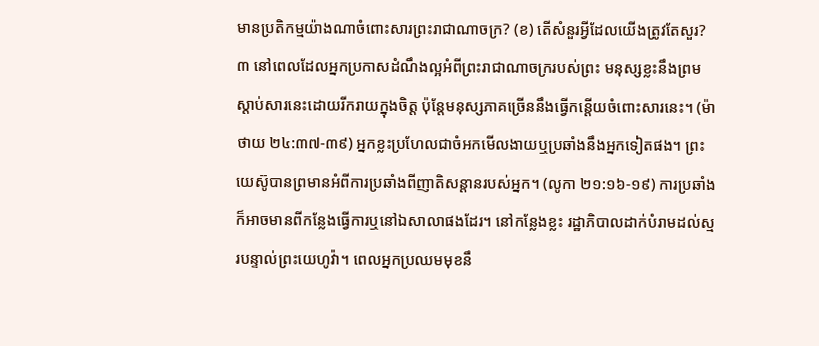មានប្រតិកម្មយ៉ាងណាចំពោះសារព្រះរាជាណាចក្រ? (ខ) តើសំនួរអ្វីដែលយើងត្រូវតែសួរ?
៣ នៅពេលដែលអ្នកប្រកាសដំណឹងល្អអំពីព្រះរាជាណាចក្ររបស់ព្រះ មនុស្សខ្លះនឹងព្រមស្ដាប់សារនេះដោយរីករាយក្នុងចិត្ត ប៉ុន្តែមនុស្សភាគច្រើននឹងធ្វើកន្តើយចំពោះសារនេះ។ (ម៉ាថាយ ២៤:៣៧-៣៩) អ្នកខ្លះប្រហែលជាចំអកមើលងាយឬប្រឆាំងនឹងអ្នកទៀតផង។ ព្រះយេស៊ូបានព្រមានអំពីការប្រឆាំងពីញាតិសន្ដានរបស់អ្នក។ (លូកា ២១:១៦-១៩) ការប្រឆាំងក៏អាចមានពីកន្លែងធ្វើការឬនៅឯសាលាផងដែរ។ នៅកន្លែងខ្លះ រដ្ឋាភិបាលដាក់បំរាមដល់ស្មរបន្ទាល់ព្រះយេហូវ៉ា។ ពេលអ្នកប្រឈមមុខនឹ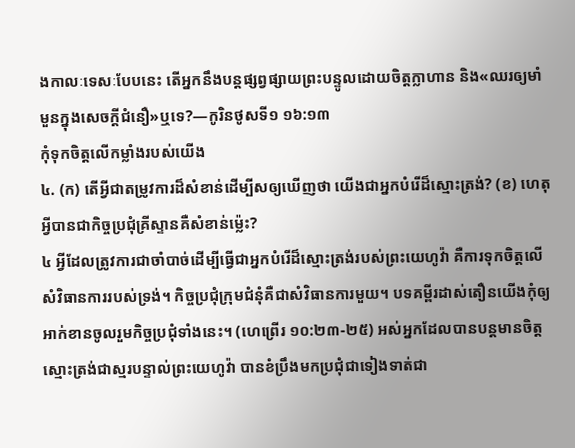ងកាលៈទេសៈបែបនេះ តើអ្នកនឹងបន្តផ្សព្វផ្សាយព្រះបន្ទូលដោយចិត្តក្លាហាន និង«ឈរឲ្យមាំមួនក្នុងសេចក្ដីជំនឿ»ឬទេ?—កូរិនថូសទី១ ១៦:១៣
កុំទុកចិត្តលើកម្លាំងរបស់យើង
៤. (ក) តើអ្វីជាតម្រូវការដ៏សំខាន់ដើម្បីសឲ្យឃើញថា យើងជាអ្នកបំរើដ៏ស្មោះត្រង់? (ខ) ហេតុអ្វីបានជាកិច្ចប្រជុំគ្រីស្ទានគឺសំខាន់ម្ល៉េះ?
៤ អ្វីដែលត្រូវការជាចាំបាច់ដើម្បីធ្វើជាអ្នកបំរើដ៏ស្មោះត្រង់របស់ព្រះយេហូវ៉ា គឺការទុកចិត្តលើសំវិធានការរបស់ទ្រង់។ កិច្ចប្រជុំក្រុមជំនុំគឺជាសំវិធានការមួយ។ បទគម្ពីរដាស់តឿនយើងកុំឲ្យអាក់ខានចូលរួមកិច្ចប្រជុំទាំងនេះ។ (ហេព្រើរ ១០:២៣-២៥) អស់អ្នកដែលបានបន្តមានចិត្តស្មោះត្រង់ជាស្មរបន្ទាល់ព្រះយេហូវ៉ា បានខំប្រឹងមកប្រជុំជាទៀងទាត់ជា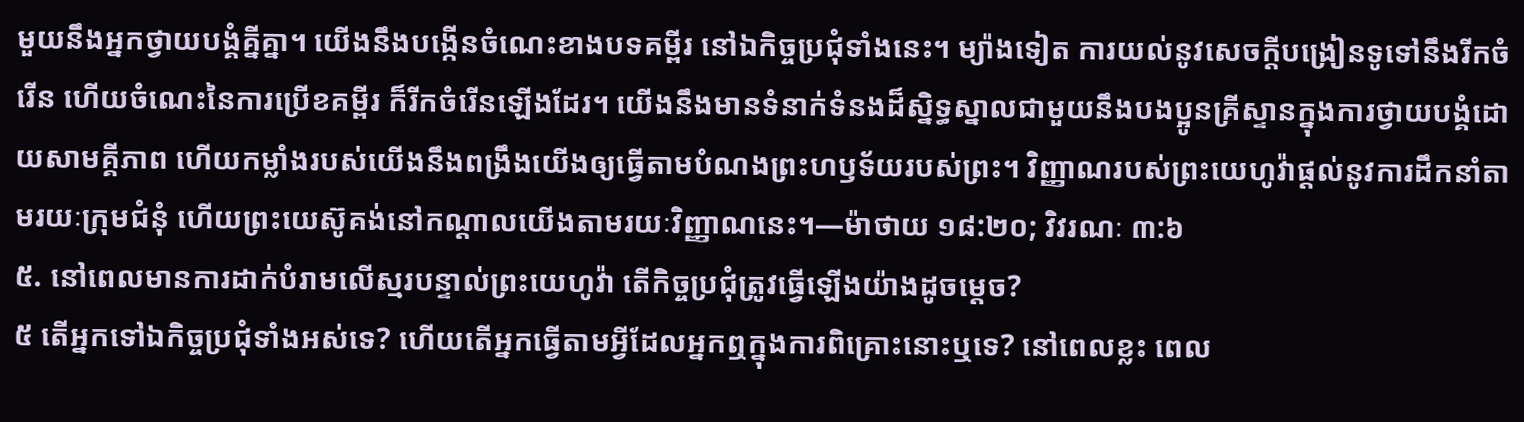មួយនឹងអ្នកថ្វាយបង្គំគ្នីគ្នា។ យើងនឹងបង្កើនចំណេះខាងបទគម្ពីរ នៅឯកិច្ចប្រជុំទាំងនេះ។ ម្យ៉ាងទៀត ការយល់នូវសេចក្ដីបង្រៀនទូទៅនឹងរីកចំរើន ហើយចំណេះនៃការប្រើខគម្ពីរ ក៏រីកចំរើនឡើងដែរ។ យើងនឹងមានទំនាក់ទំនងដ៏ស្និទ្ធស្នាលជាមួយនឹងបងប្អូនគ្រីស្ទានក្នុងការថ្វាយបង្គំដោយសាមគ្គីភាព ហើយកម្លាំងរបស់យើងនឹងពង្រឹងយើងឲ្យធ្វើតាមបំណងព្រះហឫទ័យរបស់ព្រះ។ វិញ្ញាណរបស់ព្រះយេហូវ៉ាផ្ដល់នូវការដឹកនាំតាមរយៈក្រុមជំនុំ ហើយព្រះយេស៊ូគង់នៅកណ្ដាលយើងតាមរយៈវិញ្ញាណនេះ។—ម៉ាថាយ ១៨:២០; វិវរណៈ ៣:៦
៥. នៅពេលមានការដាក់បំរាមលើស្មរបន្ទាល់ព្រះយេហូវ៉ា តើកិច្ចប្រជុំត្រូវធ្វើឡើងយ៉ាងដូចម្ដេច?
៥ តើអ្នកទៅឯកិច្ចប្រជុំទាំងអស់ទេ? ហើយតើអ្នកធ្វើតាមអ្វីដែលអ្នកឮក្នុងការពិគ្រោះនោះឬទេ? នៅពេលខ្លះ ពេល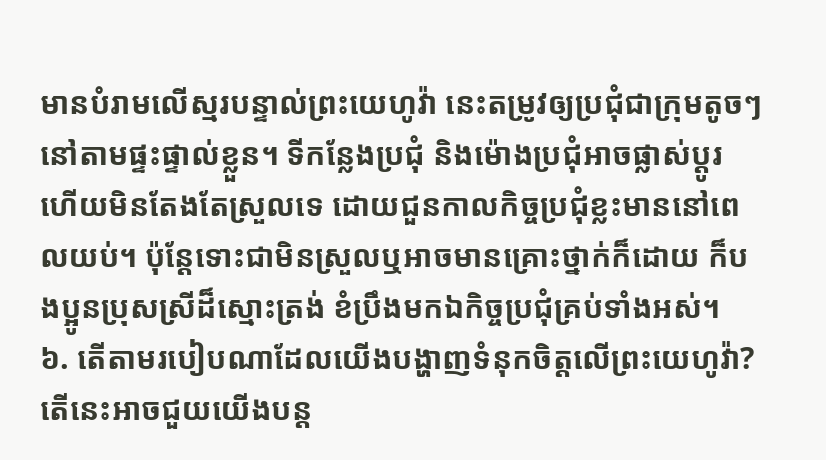មានបំរាមលើស្មរបន្ទាល់ព្រះយេហូវ៉ា នេះតម្រូវឲ្យប្រជុំជាក្រុមតូចៗនៅតាមផ្ទះផ្ទាល់ខ្លួន។ ទីកន្លែងប្រជុំ និងម៉ោងប្រជុំអាចផ្លាស់ប្ដូរ ហើយមិនតែងតែស្រួលទេ ដោយជួនកាលកិច្ចប្រជុំខ្លះមាននៅពេលយប់។ ប៉ុន្តែទោះជាមិនស្រួលឬអាចមានគ្រោះថ្នាក់ក៏ដោយ ក៏បងប្អូនប្រុសស្រីដ៏ស្មោះត្រង់ ខំប្រឹងមកឯកិច្ចប្រជុំគ្រប់ទាំងអស់។
៦. តើតាមរបៀបណាដែលយើងបង្ហាញទំនុកចិត្តលើព្រះយេហូវ៉ា? តើនេះអាចជួយយើងបន្ត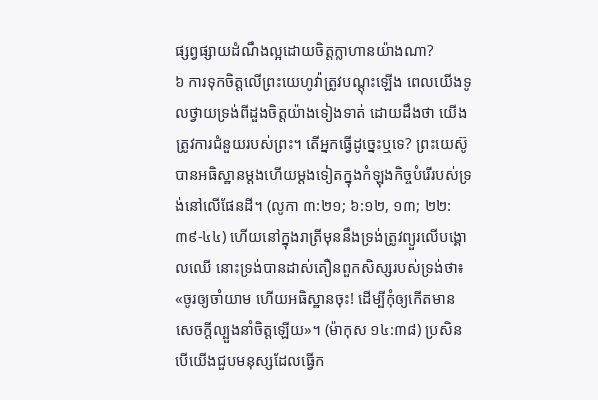ផ្សព្វផ្សាយដំណឹងល្អដោយចិត្តក្លាហានយ៉ាងណា?
៦ ការទុកចិត្តលើព្រះយេហូវ៉ាត្រូវបណ្ដុះឡើង ពេលយើងទូលថ្វាយទ្រង់ពីដួងចិត្តយ៉ាងទៀងទាត់ ដោយដឹងថា យើងត្រូវការជំនួយរបស់ព្រះ។ តើអ្នកធ្វើដូច្នេះឬទេ? ព្រះយេស៊ូបានអធិស្ឋានម្ដងហើយម្ដងទៀតក្នុងកំឡុងកិច្ចបំរើរបស់ទ្រង់នៅលើផែនដី។ (លូកា ៣:២១; ៦:១២, ១៣; ២២:៣៩-៤៤) ហើយនៅក្នុងរាត្រីមុននឹងទ្រង់ត្រូវព្យួរលើបង្គោលឈើ នោះទ្រង់បានដាស់តឿនពួកសិស្សរបស់ទ្រង់ថា៖ «ចូរឲ្យចាំយាម ហើយអធិស្ឋានចុះ! ដើម្បីកុំឲ្យកើតមានសេចក្ដីល្បួងនាំចិត្តឡើយ»។ (ម៉ាកុស ១៤:៣៨) ប្រសិនបើយើងជួបមនុស្សដែលធ្វើក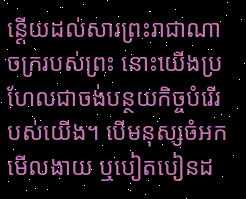ន្តើយដល់សារព្រះរាជាណាចក្ររបស់ព្រះ នោះយើងប្រហែលជាចង់បន្ថយកិច្ចបំរើរបស់យើង។ បើមនុស្សចំអកមើលងាយ ឬបៀតបៀនដ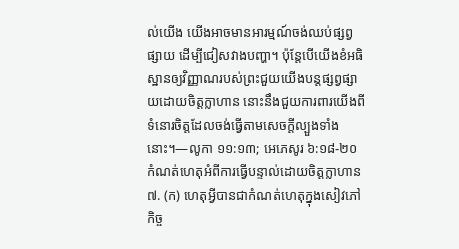ល់យើង យើងអាចមានអារម្មណ៍ចង់ឈប់ផ្សព្វផ្សាយ ដើម្បីជៀសវាងបញ្ហា។ ប៉ុន្តែបើយើងខំអធិស្ឋានឲ្យវិញ្ញាណរបស់ព្រះជួយយើងបន្តផ្សព្វផ្សាយដោយចិត្តក្លាហាន នោះនឹងជួយការពារយើងពីទំនោរចិត្តដែលចង់ធ្វើតាមសេចក្ដីល្បួងទាំងនោះ។—លូកា ១១:១៣; អេភេសូរ ៦:១៨-២០
កំណត់ហេតុអំពីការធ្វើបន្ទាល់ដោយចិត្តក្លាហាន
៧. (ក) ហេតុអ្វីបានជាកំណត់ហេតុក្នុងសៀវភៅកិច្ច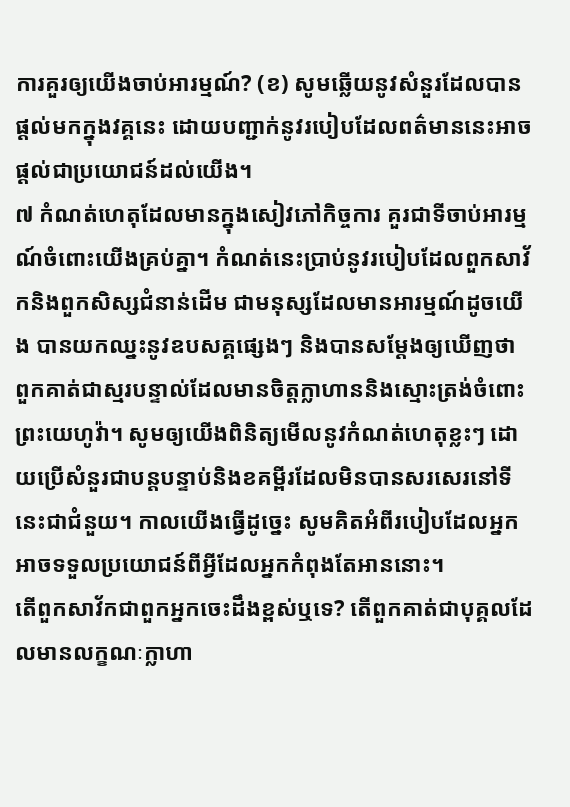ការគួរឲ្យយើងចាប់អារម្មណ៍? (ខ) សូមឆ្លើយនូវសំនួរដែលបានផ្ដល់មកក្នុងវគ្គនេះ ដោយបញ្ជាក់នូវរបៀបដែលពត៌មាននេះអាចផ្ដល់ជាប្រយោជន៍ដល់យើង។
៧ កំណត់ហេតុដែលមានក្នុងសៀវភៅកិច្ចការ គួរជាទីចាប់អារម្មណ៍ចំពោះយើងគ្រប់គ្នា។ កំណត់នេះប្រាប់នូវរបៀបដែលពួកសាវ័កនិងពួកសិស្សជំនាន់ដើម ជាមនុស្សដែលមានអារម្មណ៍ដូចយើង បានយកឈ្នះនូវឧបសគ្គផ្សេងៗ និងបានសម្ដែងឲ្យឃើញថា ពួកគាត់ជាស្មរបន្ទាល់ដែលមានចិត្តក្លាហាននិងស្មោះត្រង់ចំពោះព្រះយេហូវ៉ា។ សូមឲ្យយើងពិនិត្យមើលនូវកំណត់ហេតុខ្លះៗ ដោយប្រើសំនួរជាបន្តបន្ទាប់និងខគម្ពីរដែលមិនបានសរសេរនៅទីនេះជាជំនួយ។ កាលយើងធ្វើដូច្នេះ សូមគិតអំពីរបៀបដែលអ្នកអាចទទួលប្រយោជន៍ពីអ្វីដែលអ្នកកំពុងតែអាននោះ។
តើពួកសាវ័កជាពួកអ្នកចេះដឹងខ្ពស់ឬទេ? តើពួកគាត់ជាបុគ្គលដែលមានលក្ខណៈក្លាហា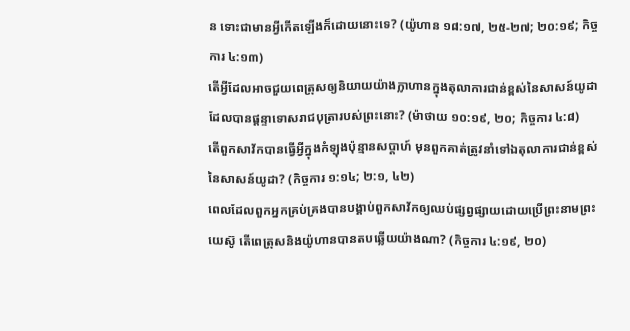ន ទោះជាមានអ្វីកើតឡើងក៏ដោយនោះទេ? (យ៉ូហាន ១៨:១៧, ២៥-២៧; ២០:១៩; កិច្ចការ ៤:១៣)
តើអ្វីដែលអាចជួយពេត្រុសឲ្យនិយាយយ៉ាងក្លាហានក្នុងតុលាការជាន់ខ្ពស់នៃសាសន៍យូដា ដែលបានផ្ដន្ទាទោសរាជបុត្រារបស់ព្រះនោះ? (ម៉ាថាយ ១០:១៩, ២០; កិច្ចការ ៤:៨)
តើពួកសាវ័កបានធ្វើអ្វីក្នុងកំឡុងប៉ុន្មានសប្ដាហ៍ មុនពួកគាត់ត្រូវនាំទៅឯតុលាការជាន់ខ្ពស់នៃសាសន៍យូដា? (កិច្ចការ ១:១៤; ២:១, ៤២)
ពេលដែលពួកអ្នកគ្រប់គ្រងបានបង្គាប់ពួកសាវ័កឲ្យឈប់ផ្សព្វផ្សាយដោយប្រើព្រះនាមព្រះយេស៊ូ តើពេត្រុសនិងយ៉ូហានបានតបឆ្លើយយ៉ាងណា? (កិច្ចការ ៤:១៩, ២០)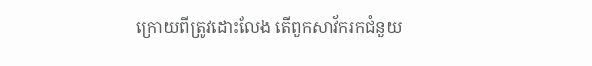ក្រោយពីត្រូវដោះលែង តើពួកសាវ័ករកជំនួយ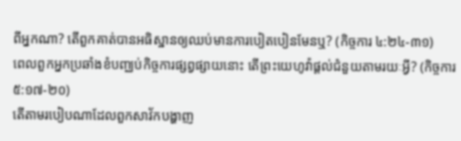ពីអ្នកណា? តើពួកគាត់បានអធិស្ឋានឲ្យឈប់មានការបៀតបៀនមែនឬ? (កិច្ចការ ៤:២៤-៣១)
ពេលពួកអ្នកប្រឆាំងខំបញ្ឈប់កិច្ចការផ្សព្វផ្សាយនោះ តើព្រះយេហូវ៉ាផ្ដល់ជំនួយតាមរយៈអ្វី? (កិច្ចការ ៥:១៧-២០)
តើតាមរបៀបណាដែលពួកសាវ័កបង្ហាញ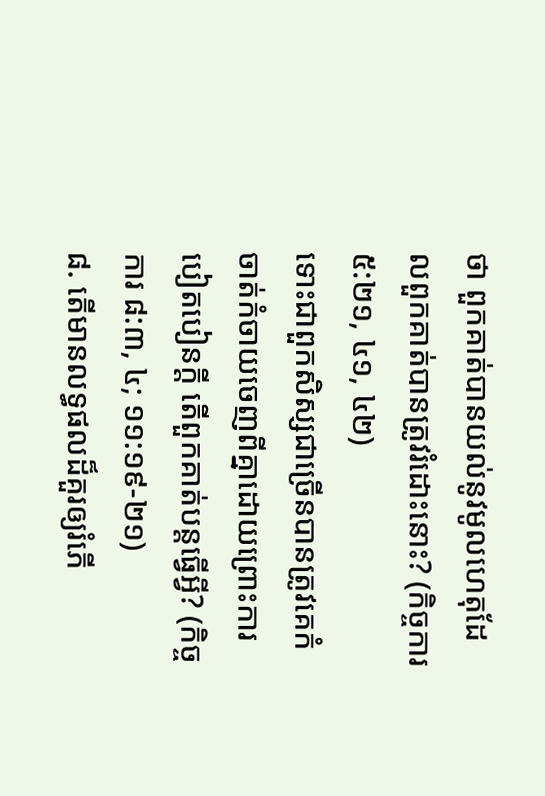ថា ពួកគាត់បានយល់នូវមូលហេតុដែលពួកគាត់បានត្រូវរំដោះនោះ? (កិច្ចការ ៥:២១, ៤១, ៤២)
ទោះជាពួកសិស្សជាច្រើនបានត្រូវគេកំចាត់កំចាយចេញពីគ្នាដោយព្រោះការបៀតបៀនក្ដី តើពួកគាត់បន្តធ្វើអ្វី? (កិច្ចការ ៨:៣, ៤; ១១:១៩-២១)
៨. តើមានលទ្ធផលដ៏គួរឲ្យរំភើ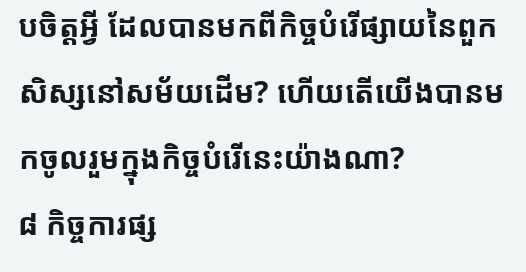បចិត្តអ្វី ដែលបានមកពីកិច្ចបំរើផ្សាយនៃពួកសិស្សនៅសម័យដើម? ហើយតើយើងបានមកចូលរួមក្នុងកិច្ចបំរើនេះយ៉ាងណា?
៨ កិច្ចការផ្ស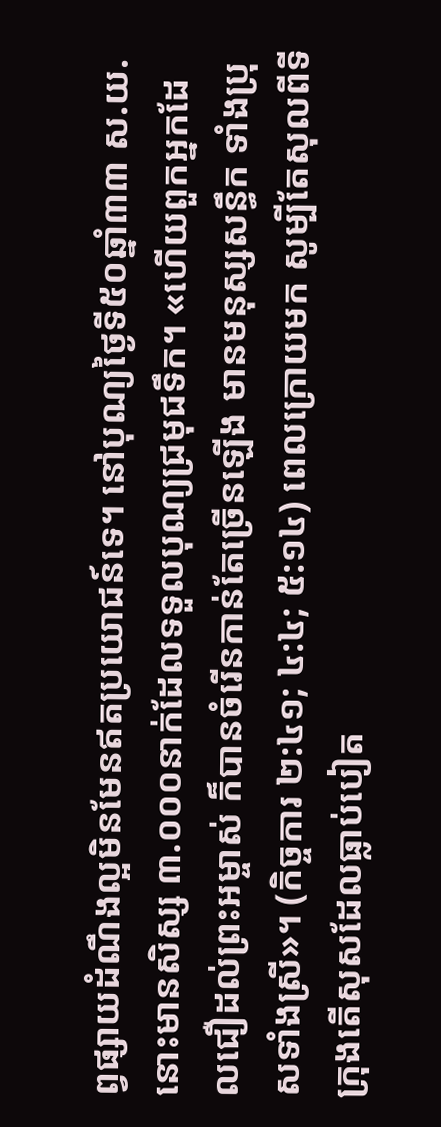ព្វផ្សាយដំណឹងល្អមិនមែនឥតប្រយោជន៍ទេ។ នៅបុណ្យថ្ងៃទី៥០ឆ្នាំ៣៣ ស.យ. នោះមានសិស្ស ៣.០០០នាក់ដែលទទួលបុណ្យជ្រមុជទឹក។ «ហើយពួកអ្នកដែលជឿដល់ព្រះអម្ចាស់ ក៏បានចំរើនកាន់តែច្រើនឡើង មានមនុស្សសន្ធឹក ទាំងប្រុសទាំងស្រី»។ (កិច្ចការ ២:៤១; ៤:៤; ៥:១៤) ពេលក្រោយមក សូម្បីតែសុលពីទីក្រុងតើសុសដែលធ្លាប់បៀត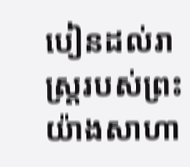បៀនដល់រាស្ត្ររបស់ព្រះយ៉ាងសាហា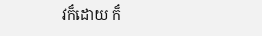វក៏ដោយ ក៏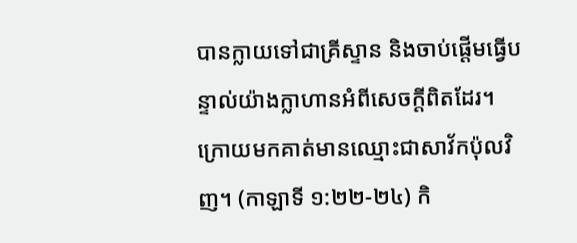បានក្លាយទៅជាគ្រីស្ទាន និងចាប់ផ្ដើមធ្វើបន្ទាល់យ៉ាងក្លាហានអំពីសេចក្ដីពិតដែរ។ ក្រោយមកគាត់មានឈ្មោះជាសាវ័កប៉ុលវិញ។ (កាឡាទី ១:២២-២៤) កិ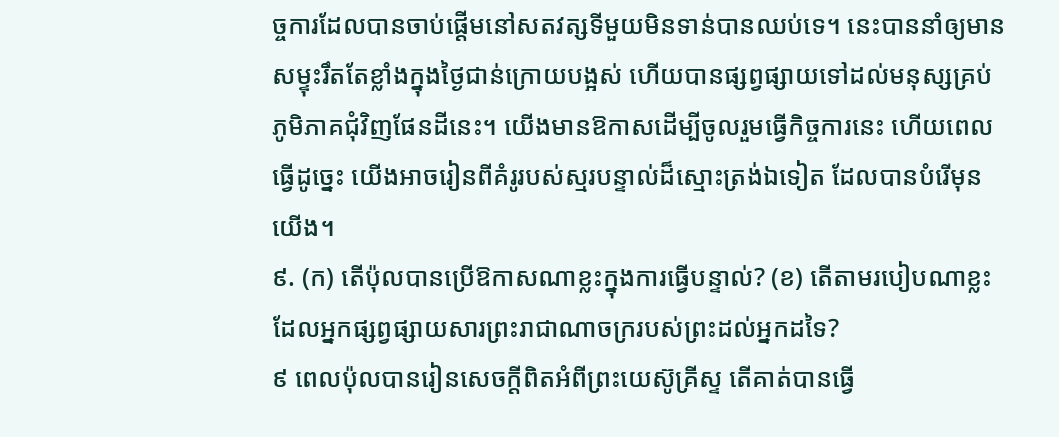ច្ចការដែលបានចាប់ផ្ដើមនៅសតវត្សទីមួយមិនទាន់បានឈប់ទេ។ នេះបាននាំឲ្យមានសម្ទុះរឹតតែខ្លាំងក្នុងថ្ងៃជាន់ក្រោយបង្អស់ ហើយបានផ្សព្វផ្សាយទៅដល់មនុស្សគ្រប់ភូមិភាគជុំវិញផែនដីនេះ។ យើងមានឱកាសដើម្បីចូលរួមធ្វើកិច្ចការនេះ ហើយពេលធ្វើដូច្នេះ យើងអាចរៀនពីគំរូរបស់ស្មរបន្ទាល់ដ៏ស្មោះត្រង់ឯទៀត ដែលបានបំរើមុនយើង។
៩. (ក) តើប៉ុលបានប្រើឱកាសណាខ្លះក្នុងការធ្វើបន្ទាល់? (ខ) តើតាមរបៀបណាខ្លះ ដែលអ្នកផ្សព្វផ្សាយសារព្រះរាជាណាចក្ររបស់ព្រះដល់អ្នកដទៃ?
៩ ពេលប៉ុលបានរៀនសេចក្ដីពិតអំពីព្រះយេស៊ូគ្រីស្ទ តើគាត់បានធ្វើ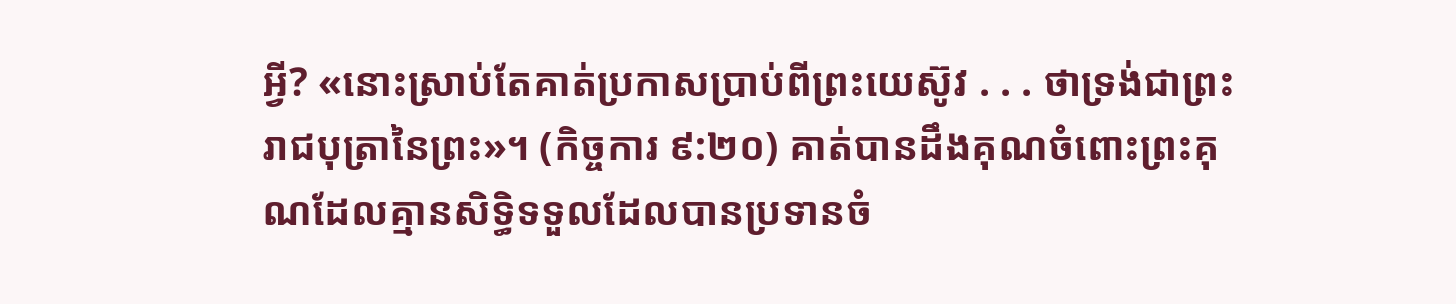អ្វី? «នោះស្រាប់តែគាត់ប្រកាសប្រាប់ពីព្រះយេស៊ូវ . . . ថាទ្រង់ជាព្រះរាជបុត្រានៃព្រះ»។ (កិច្ចការ ៩:២០) គាត់បានដឹងគុណចំពោះព្រះគុណដែលគ្មានសិទ្ធិទទួលដែលបានប្រទានចំ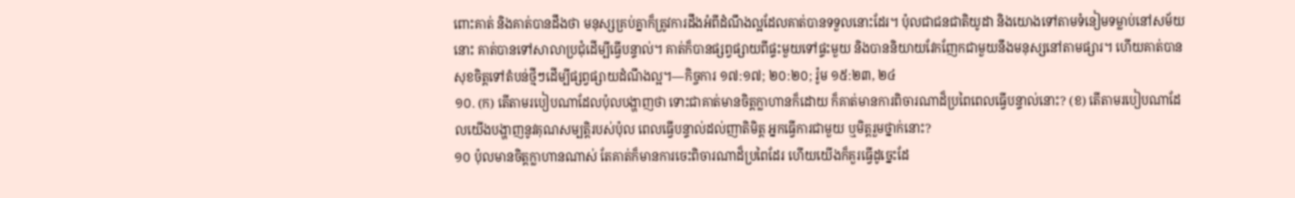ពោះគាត់ និងគាត់បានដឹងថា មនុស្សគ្រប់គ្នាក៏ត្រូវការដឹងអំពីដំណឹងល្អដែលគាត់បានទទួលនោះដែរ។ ប៉ុលជាជនជាតិយូដា និងយោងទៅតាមទំនៀមទម្លាប់នៅសម័យនោះ គាត់បានទៅសាលាប្រជុំដើម្បីធ្វើបន្ទាល់។ គាត់ក៏បានផ្សព្វផ្សាយពីផ្ទះមួយទៅផ្ទះមួយ និងបាននិយាយវែកញែកជាមួយនឹងមនុស្សនៅតាមផ្សារ។ ហើយគាត់បានសុខចិត្តទៅតំបន់ថ្មីៗដើម្បីផ្សព្វផ្សាយដំណឹងល្អ។—កិច្ចការ ១៧:១៧; ២០:២០; រ៉ូម ១៥:២៣, ២៤
១០. (ក) តើតាមរបៀបណាដែលប៉ុលបង្ហាញថា ទោះជាគាត់មានចិត្តក្លាហានក៏ដោយ ក៏គាត់មានការពិចារណាដ៏ប្រពៃពេលធ្វើបន្ទាល់នោះ? (ខ) តើតាមរបៀបណាដែលយើងបង្ហាញនូវគុណសម្បត្ដិរបស់ប៉ុល ពេលធ្វើបន្ទាល់ដល់ញាតិមិត្ត អ្នកធ្វើការជាមួយ ឬមិត្តរួមថ្នាក់នោះ?
១០ ប៉ុលមានចិត្តក្លាហានណាស់ តែគាត់ក៏មានការចេះពិចារណាដ៏ប្រពៃដែរ ហើយយើងក៏គួរធ្វើដូច្នេះដែ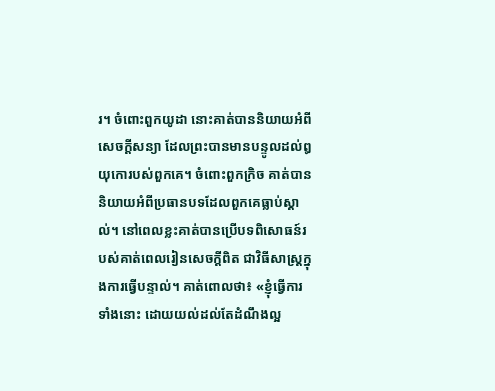រ។ ចំពោះពួកយូដា នោះគាត់បាននិយាយអំពីសេចក្ដីសន្យា ដែលព្រះបានមានបន្ទូលដល់ឰយុកោរបស់ពួកគេ។ ចំពោះពួកក្រិច គាត់បាននិយាយអំពីប្រធានបទដែលពួកគេធ្លាប់ស្គាល់។ នៅពេលខ្លះគាត់បានប្រើបទពិសោធន៍របស់គាត់ពេលរៀនសេចក្ដីពិត ជាវិធីសាស្ត្រក្នុងការធ្វើបន្ទាល់។ គាត់ពោលថា៖ «ខ្ញុំធ្វើការទាំងនោះ ដោយយល់ដល់តែដំណឹងល្អ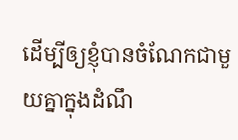ដើម្បីឲ្យខ្ញុំបានចំណែកជាមួយគ្នាក្នុងដំណឹ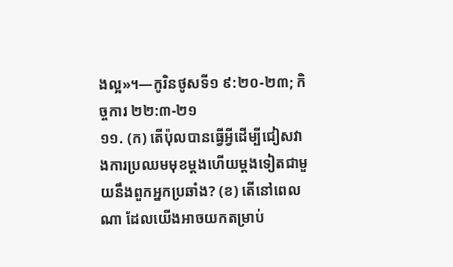ងល្អ»។—កូរិនថូសទី១ ៩:២០-២៣; កិច្ចការ ២២:៣-២១
១១. (ក) តើប៉ុលបានធ្វើអ្វីដើម្បីជៀសវាងការប្រឈមមុខម្ដងហើយម្ដងទៀតជាមួយនឹងពួកអ្នកប្រឆាំង? (ខ) តើនៅពេលណា ដែលយើងអាចយកតម្រាប់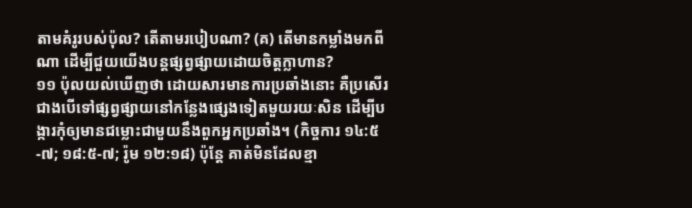តាមគំរូរបស់ប៉ុល? តើតាមរបៀបណា? (គ) តើមានកម្លាំងមកពីណា ដើម្បីជួយយើងបន្តផ្សព្វផ្សាយដោយចិត្តក្លាហាន?
១១ ប៉ុលយល់ឃើញថា ដោយសារមានការប្រឆាំងនោះ គឺប្រសើរជាងបើទៅផ្សព្វផ្សាយនៅកន្លែងផ្សេងទៀតមួយរយៈសិន ដើម្បីបង្ការកុំឲ្យមានជម្លោះជាមួយនឹងពួកអ្នកប្រឆាំង។ (កិច្ចការ ១៤:៥-៧; ១៨:៥-៧; រ៉ូម ១២:១៨) ប៉ុន្តែ គាត់មិនដែលខ្មា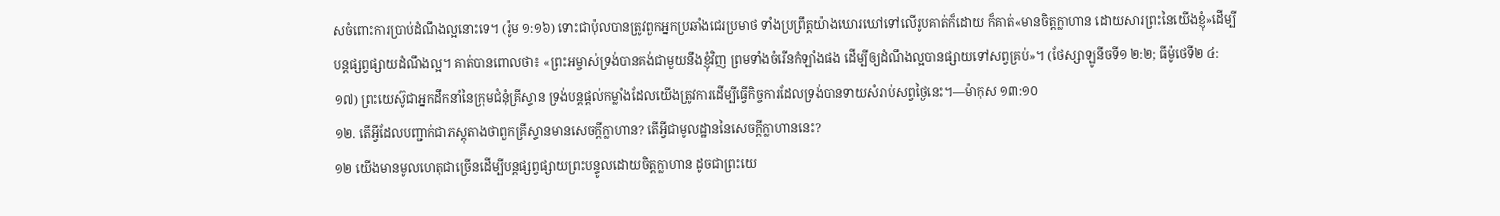សចំពោះការប្រាប់ដំណឹងល្អនោះទេ។ (រ៉ូម ១:១៦) ទោះជាប៉ុលបានត្រូវពួកអ្នកប្រឆាំងជេរប្រមាថ ទាំងប្រព្រឹត្តយ៉ាងឃោរឃៅទៅលើរូបគាត់ក៏ដោយ ក៏គាត់«មានចិត្តក្លាហាន ដោយសារព្រះនៃយើងខ្ញុំ»ដើម្បីបន្តផ្សព្វផ្សាយដំណឹងល្អ។ គាត់បានពោលថា៖ «ព្រះអម្ចាស់ទ្រង់បានគង់ជាមួយនឹងខ្ញុំវិញ ព្រមទាំងចំរើនកំឡាំងផង ដើម្បីឲ្យដំណឹងល្អបានផ្សាយទៅសព្វគ្រប់»។ (ថែស្សាឡូនីចទី១ ២:២; ធីម៉ូថេទី២ ៤:១៧) ព្រះយេស៊ូជាអ្នកដឹកនាំនៃក្រុមជំនុំគ្រីស្ទាន ទ្រង់បន្តផ្ដល់កម្លាំងដែលយើងត្រូវការដើម្បីធ្វើកិច្ចការដែលទ្រង់បានទាយសំរាប់សព្វថ្ងៃនេះ។—ម៉ាកុស ១៣:១០
១២. តើអ្វីដែលបញ្ជាក់ជាភស្តុតាងថាពួកគ្រីស្ទានមានសេចក្ដីក្លាហាន? តើអ្វីជាមូលដ្ឋាននៃសេចក្ដីក្លាហាននេះ?
១២ យើងមានមូលហេតុជាច្រើនដើម្បីបន្តផ្សព្វផ្សាយព្រះបន្ទូលដោយចិត្តក្លាហាន ដូចជាព្រះយេ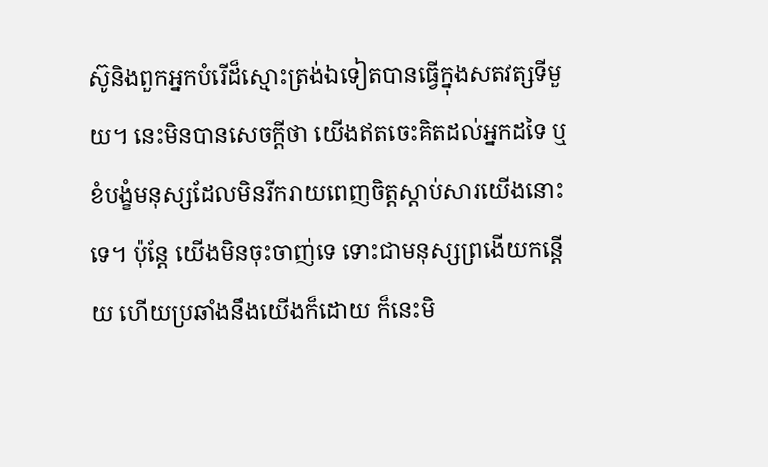ស៊ូនិងពួកអ្នកបំរើដ៏ស្មោះត្រង់ឯទៀតបានធ្វើក្នុងសតវត្សទីមួយ។ នេះមិនបានសេចក្ដីថា យើងឥតចេះគិតដល់អ្នកដទៃ ឬខំបង្ខំមនុស្សដែលមិនរីករាយពេញចិត្តស្ដាប់សារយើងនោះទេ។ ប៉ុន្តែ យើងមិនចុះចាញ់ទេ ទោះជាមនុស្សព្រងើយកន្តើយ ហើយប្រឆាំងនឹងយើងក៏ដោយ ក៏នេះមិ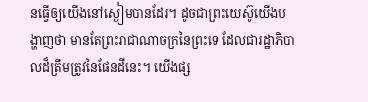នធ្វើឲ្យយើងនៅស្ងៀមបានដែរ។ ដូចជាព្រះយេស៊ូយើងបង្ហាញថា មានតែព្រះរាជាណាចក្រនៃព្រះទេ ដែលជារដ្ឋាភិបាលដ៏ត្រឹមត្រូវនៃផែនដីនេះ។ យើងផ្ស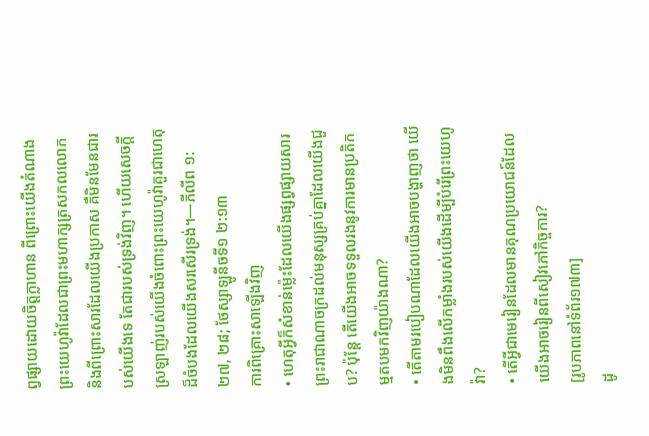ព្វផ្សាយដោយចិត្តក្លាហាន ពីព្រោះយើងតំណាងព្រះយេហូវ៉ាដែលជាព្រះមហាក្សត្រសកលលោក និងពីព្រោះសារដែលយើងប្រកាស គឺមិនមែនជារបស់យើងទេ តែជារបស់ទ្រង់វិញ។ ហើយសេចក្ដីស្រឡាញ់របស់យើងចំពោះព្រះយេហូវ៉ាគួរជាហេតុដ៏ចំបងដែលយើងសរសើរទ្រង់។—ភីលីព ១:២៧, ២៨; ថែស្សាឡូនីចទី១ ២:១៣
ការពិគ្រោះសាឡើងវិញ
• ហេតុអ្វីក៏សំខាន់ម្ល៉េះដែលយើងផ្សព្វផ្សាយសារព្រះរាជាណាចក្រដល់មនុស្សគ្រប់គ្នាដែលយើងជួប? ប៉ុន្តែ តើយើងអាចទទួលរងនូវការមានប្រតិកម្មតបមកវិញយ៉ាងណា?
• តើតាមរបៀបណាដែលយើងអាចបង្ហាញថា យើងមិនពឹងលើកម្លាំងរបស់យើងដើម្បីបំរើព្រះយេហូវ៉ា?
• តើអ្វីជាមេរៀនដែលមានគុណប្រយោជន៍ដែលយើងអាចរៀនពីសៀវភៅកិច្ចការ?
[រូបភាពនៅទំព័រ១៧៣]
ដូ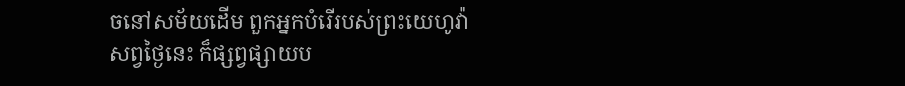ចនៅសម័យដើម ពួកអ្នកបំរើរបស់ព្រះយេហូវ៉ាសព្វថ្ងៃនេះ ក៏ផ្សព្វផ្សាយប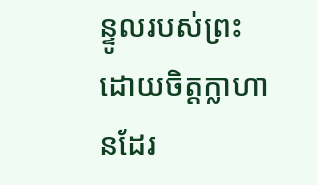ន្ទូលរបស់ព្រះដោយចិត្តក្លាហានដែរ